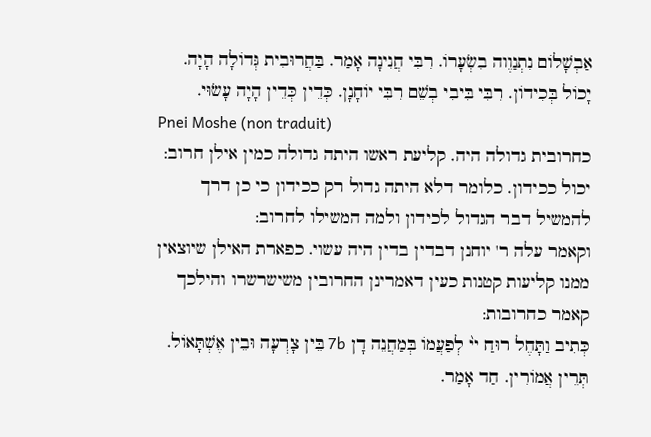אַבְשָׁלוֹם נִתְנַוֶוה בִשְׂעָרוֹ. רִבִּי חֲנִינָה אָמַר. בַּחֲרוּבִית גְּדוֹלָה הָיָה. יָכוֹל בְּכִידוֹן. רִבִּי בִּיבִי בְשֵׁם רִבִּי יוֹחָנָן. כְּדֵין כְּדֵין הָיָה עָשׂוּי.
Pnei Moshe (non traduit)
כחרובית גדולה היה. קליעת ראשו היתה גדולה כמין אילן חרוב:
יכול ככידון. כלומר דלא היתה גדול רק ככידון כי כן דרך להמשיל דבר הגדול לכידון ולמה המשילו לחרוב:
וקאמר עלה ר' יוחנן דבדין בדין היה עשוי. כפארת האילן שיוצאין ממנו קליעות קטנות כעין דאמרינן החרובין משישרשרו והילכך קאמר כחרובות:
כְּתִיב וַתָּחֶל רוּחַ יי֨ לְפַעֲמוֹ בְּמַחֲנֵה דָן 7b בֵּין צָרְעָה וּבֵין אֶשְׁתָּאוֹל. תְּרֵין אֲמוֹרִין. חַד אָמַר.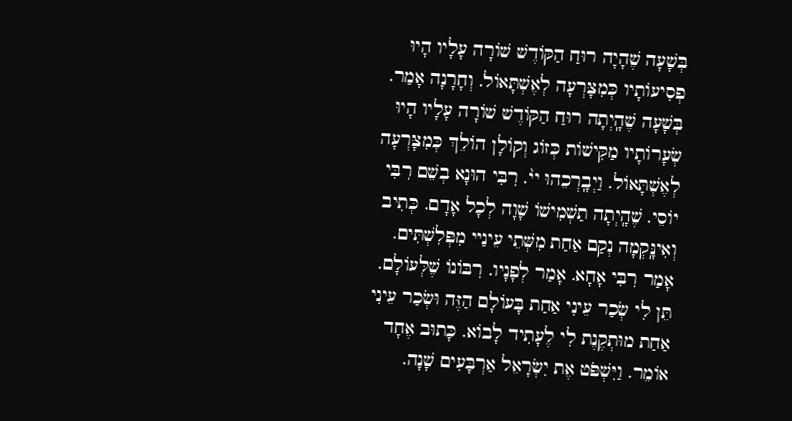בְּשָׁעָה שֶׁהָיָה רוּחַ הַקּוֹדֶשׁ שׁוֹרָה עָלָיו הָיוּ פְסִיעוֹתָיו כְּמִצָּרְעָה לְאֶשְׁתָּאוֹל. וְחָרָנָה אָמַר. בְּשָׁעָה שֶׁהָֽיְתָה רוּחַ הַקּוֹדֶשׁ שׁוֹרָה עָלָיו הָיוּ שְׂעָרוֹתָיו מַקִּישׁוֹת כְּזוֹג וְקוֹלָן הוֹלֵךְ כְּמִצָּרְעָה לְאֶשְׁתָּאוֹל. וַיְבָֽרְכֵהוּ יי֨. רִבִּי הוּנָא בְשֵׁם רִבִּי יוֹסֵי. שֶׁהָֽיְתָה תַשְׁמִישׁוֹ שָׁוָה לְכָל אָדָם. כְּתִיב וְאִינָּֽקְמָה נְקַם אַחַת מִשְּׁתֵי עֵינַיי מִפְּלִשְׁתִּים. אָמַר רִבִּי אָחָא. אָמַר לְפָנָיו. רִבּוֹנוֹ שֶׁלְּעוֹלָם. תֵּן לִי שְׂכַר עֵינִי אַחַת בָּעוֹלָם הַזֶּה וּשְׂכַר עֵינִי אַחַת מוּתְקֶנֶת לִי לֶעָתִיד לָבוֹא. כָּתוּב אֶחָד אוֹמֵר. וַיִּשְׁפֹּט אֶת יִשְׂרָאֵל אַרְבָּעִים שָׁנָה.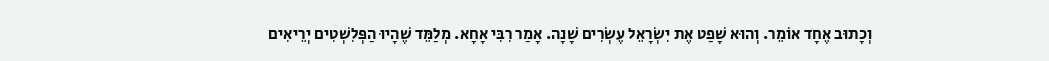וְכָתוּב אֶחָד אוֹמֵר. וְהוּא שָׁפַט אֶת יִשְׂרָאֵל עֶשְׂרִים שָׁנָה. אָמַר רִבִּי אָחָא. מְלַמֵּד שֶׁהָיוּ הַפְּלִשְׁטִים יְרֵיאִים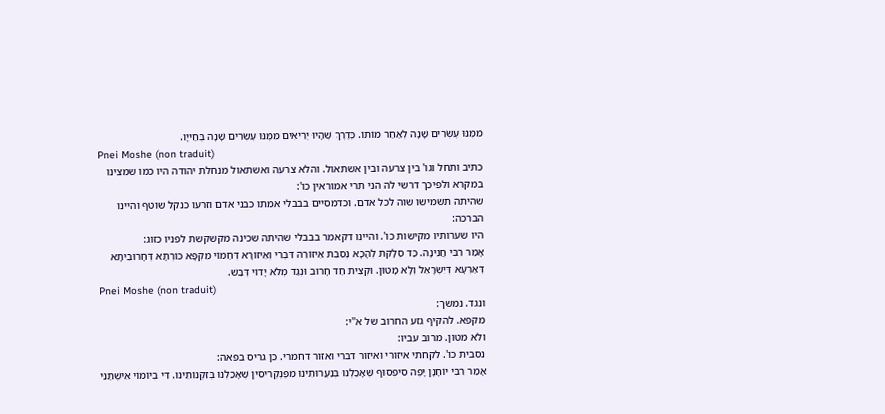מִמֶּנּוּ עֶשְׂרִים שָׁנָה לְאַחַר מוֹתוֹ. כְּדֶרֶךְ שֶׁהָיוּ יְרֵיאִים מִמֶּנּוּ עֶשְׂרִים שָׁנָה בְּחַייָו.
Pnei Moshe (non traduit)
כתיב ותחל וגו' בין צרעה ובין אשתאול. והלא צרעה ואשתאול מנחלת יהודה היו כמו שמצינו במקרא ולפיכך דרשי לה הני תרי אמוראין כו':
שהיתה תשמישו שוה לכל אדם. וכדמסיים בבבלי אמתו כבני אדם וזרעו כנקל שוטף והיינו הברכה:
היו שערותיו מקישות כו'. והיינו דקאמר בבבלי שהיתה שכינה מקשקשת לפניו כזוג:
אָמַר רִבִּי חֲנִינָה. כַּד סְלָקִת לְהָכָא נְסִבִת אֵיזוֹרֵהּ דִּבְרִי וְאֵיזוֹרָא דְּחַמוֹי מִקְפָּא כּוֹרְתָא דְּחָרוּבִיתָא דְּאַרְעָא דְּיִשְׂרָאֵל וְלָא מָטוּן. וּקְצִית חַד חָרוּב וּנְגַד מְלֹא יָדוֹי דְּבַשׁ.
Pnei Moshe (non traduit)
ונגד. נמשך:
מקפא. להקיף גזע החרוב של א''י:
ולא מטון. מרוב עביו:
נסבית כו'. לקחתי איזורי ואיזור דברי ואזור דחמרי. כן גריס בפאה:
אָמַר רִבִּי יוֹחָנָן יָפֶה סִיפְסוּף שֶּׁאָכַלְנוּ בְּנַעֲרוּתֵינוּ מִפֶּנְקְרִיסִין שֶׁאָכַלְנוּ בְּזִקְנוֹתֵינוּ. דִּי בְיוֹמוֹי אִישְׁתַּנֵּי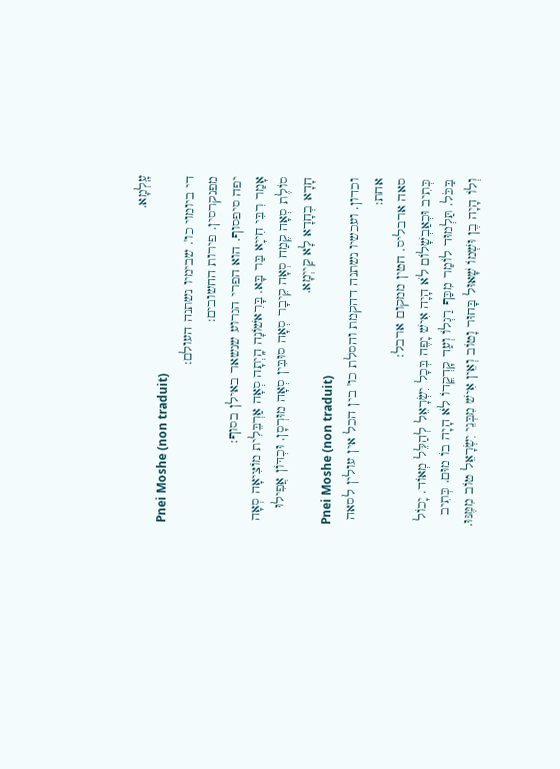עָֽלְמָא.
Pnei Moshe (non traduit)
די ביומוי כו'. שבימיו נשתנה העולם:
מפנקרסין. פירות החשובים:
יפה סיפסוף. הוא הפרי הגרוע שנשאר באילן בסוף:
אָמַר רִבִּי חִייָא בַּר בָּא. בָּרִאשׁוֹנָה הָֽיְתָה סְאָה אַרְבֵּלִית מוֹצִיאָה סְאָה סוֹלֶת סְאָה קֶמַח סְאָה קֵיבָר סְאָה סוּבִּין סְאָה מוּרְסָן. וּכְדּוֹן אֲפִילוּ חָדָא בְחָדָא לָא קַייְמָא.
Pnei Moshe (non traduit)
וכדון. ועכשיו נשתנה דהקמת והסלת כו' בין הכל אין עולין לסאה אחת:
סאה ארבליס. חטין ממקום ארבל:
כְּתִיב וּכְאַבְשָׁלוֹם לֹא הָיָה אִישׁ יָפֶה בְּכָל יִשְׂרָאֵל לְהַלֵּל מְאוֹד. יָכוֹל בַּכֹּל. תַּלְמוּד לוֹמַר מִכַּף רַגְלוֹ וְעַד קָדְקֳדוֹ לֹא הָיָה בוֹ מוּם. כְּתִיב וְלוֹ הָיָה בֶן וּשְׁמוֹ שָׁאוּל בָּחוּר וָטוֹב וְאֵין אִישׁ מִבְּנֵי יִשְׂרָאֵל טוֹב מִמֶּנּוּ.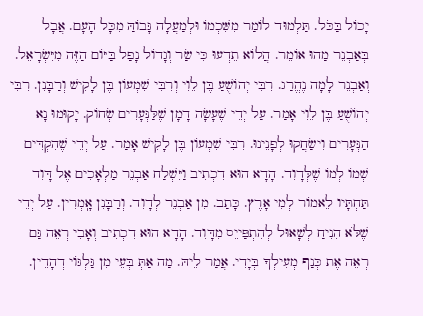יָכוֹל בַּכֹּל. תַּלְמוּד לוֹמַר מִשִּׁכְמוֹ וּלְמַעֲלָה גָּבוֹהַּ מִכָּל הָעָם. אֲבָל בְּאַבְנֵר מַהוּ אוֹמֵר. הֲלוֹא תֵדְעוּ כִּי שַׂר וְגָדוֹל נָפַל בַּיּוֹם הַזֶּה מִיִּשְׂרָאֵל. וְאַבְנֵר לָמָה נֶהֱרַג. רִבִּי יְהוֹשֻׁעַ בֶּן לֵוִי וְרִבִּי שִׁמְעוֹן בֶּן לָקִישׁ וְרַבָּנִן. רִבִּי יְהוֹשֻׁעַ בֶּן לֵוִי אָמַר. עַל יְדֵי שֶׁעָשָׂה דָמָן שֶׁלַּנְּעָרִים שְׂחוֹק. יָקוּמוּ נָא הַנְּעָרִים וִישַׂחֲקוּ לְפָנֵינוּ. רִבִּי שִׁמְעוֹן בֶּן לָקִישׁ אָמַר. עַל יְדֵי שֶׁהִקְדִּים שְׁמוֹ לְמוֹ שֶׁלְּדָוִד. הָדָא הוּא דִכְתִיב וַיִּשְׁלַח אַבְנֵר מַלְאָכִים אֶל דָּוִד תַּחְתָּיו לֵאמוֹר לְמִי אָרֶץ. כָּתַב. מִן אַבְנֵר לְדָוִד. וְרַבָּנִן אָֽמְרִין. עַל יְדֵי שֶׁלֹּא הִנִיחַ לְשָׁאוּל לְהִתְפַּייֵס מִדָּוִד. הָדָא הוּא דִכְתִיב וְאָבִי רְאֵה גַּם רְאֵה אֶת כְּנַף מְעִילְךָ בְּיָדִי. אֲמַר לֵיהּ. מַה אַתְּ בְּעֵי מִן גַּלְגּוֹי דְהָדֵין.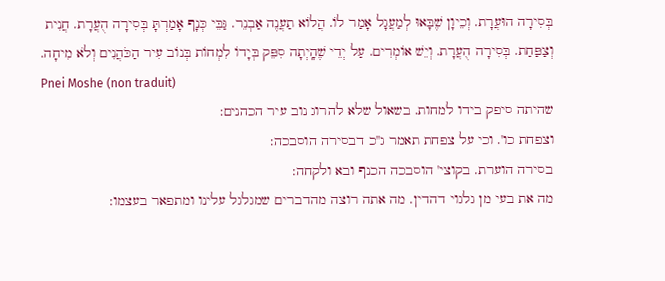בְּסִירָה הוּעֲרָת. וְכֵיוָן שֶׁבָּאוּ לְמַעֲגָל אָמַר לוֹ. הֲלוֹא תַעֲנֶה אַבְנֵר. גַּבֵּי כְּנָף אָמַרְתָּ בְּסִירָה הֻעֲרָת. חֲנִית וְצַפַּחַת. בְּסִירָה הֻעֲרָת. וְיֵשׁ אוֹמְרִים. עַל יְדֵי שֶׁהָֽיְתָה סִפֵּק בְּיָדוֹ לִמְחוֹת בְּנוֹב עִיר הַכֹּהֲנִים וְלֹא מִיחָה.
Pnei Moshe (non traduit)
שהיתה סיפק בידו למחות. בשאול שלא להרוג נוב עיר הכהנים:
וצפחת כו'. וכי על צפחת תאמר ג''כ דבסירה הוסבכה:
בסירה הוערת. בקוצי' הוסבכה הכנף ובא ולקחה:
מה את בעי מן גלגוי דהדין. מה אתה רוצה מהדברים שמגלגל עלינו ומתפאר בעצמו: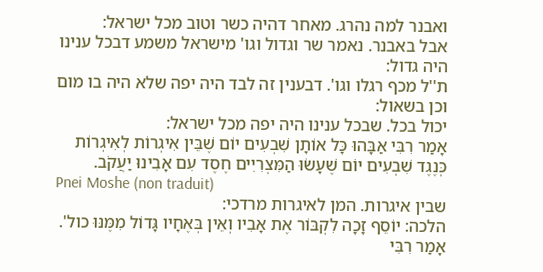ואבנר למה נהרג. מאחר דהיה כשר וטוב מכל ישראל:
אבל באבנר. נאמר שר וגדול וגו' מישראל משמע דבכל ענינו היה גדול:
ת''ל מכף רגלו וגו'. דבענין זה לבד היה יפה שלא היה בו מום וכן בשאול:
יכול בכל. שבכל ענינו היה יפה מכל ישראל:
אָמַר רִבִּי אַבָּהוּ כָּל אוֹתָן שִׁבְעִים יוֹם שֶׁבֵּין אִיגְרוֹת לְאִיגְרוֹת כְּנֶגֶד שִׁבְעִים יוֹם שֶׁעָשׂוּ הַמִּצְרִיִים חֶסֶד עִם אָבִינוּ יַעֲקֹב.
Pnei Moshe (non traduit)
שבין איגרות. המן לאיגרות מרדכי:
הלכה: יוֹסֵף זָכָה לִקְבּוֹר אֶת אָבִיו וְאֵין בְּאֶחָיו גָּדוֹל מִמֶּנּוּ כול'. אָמַר רִבִּי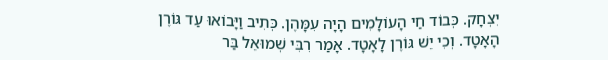יִצְחָק. כְּבוֹד חַי הָעוֹלָמִים הָיָה עִמָּהֶן. כְּתִיב וַיָּבוֹאוּ עַד גּוֹרֶן הָאָטָד. וְכִי יֵשׁ גּוֹרֶן לָאָטָד. אָמַר רִבִּי שְׁמוּאֵל בַּר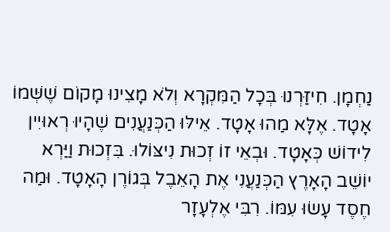נַחְמָן. חִיזַּרְנוּ בְּכָל הַמִּקְרָא וְלֹא מָצִינוּ מָקוֹם שֶׁשְּׁמוֹ אָטָד. אֶלָּא מַהוּ אָטָד. אֵילּוּ הַכְּנַעֲנִים שֶׁהָיוּ רְאוּיִין לִידוֹשׁ כְּאָטָד. וּבְאֵי זוֹ זְכוּת נִיצּוֹלוּ. בִּזְכוּת וַיַּרְא יוֹשֵׁב הָאָרֶץ הַכְּנַעֲנִי אֶת הָאֵבֶל בְּגוֹרֶן הָאָטָד. וּמַה חֶסֶד עָשׂוּ עִמּוֹ. רִבִּי אֶלְעָזָר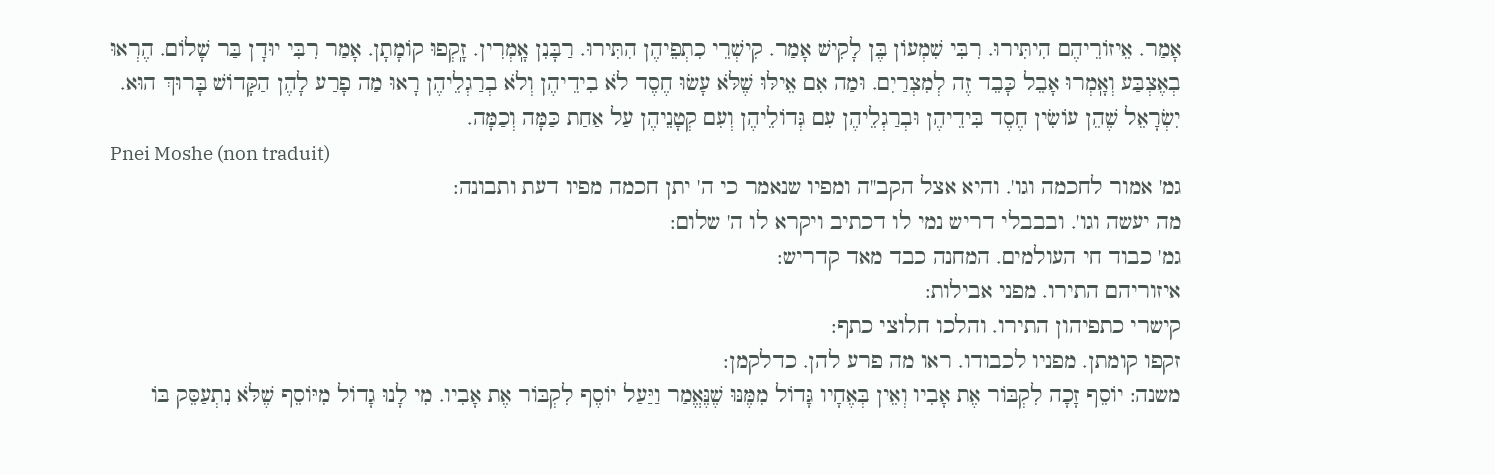אָמַר. אֵיזוֹרֵיהֶם הִיתִּירוּ. רִבִּי שִׁמְעוֹן בֶּן לָקִישׁ אָמַר. קִישְׁרֵי כִתְפֵיהֶן הִתִּירוּ. רַבָּנִן אָֽמְרִין. זָֽקְפוּ קוֹמָתָן. אָמַר רִבִּי יוּדָן בַּר שָׁלוֹם. הֶרְאוּ בְאֶצְבַּע וְאָֽמְרוּ אָבֵל כָּבֵד זֶה לְמִצְרַיִם. וּמַה אִם אֵילּוּ שֶׁלֹּא עָשׂוּ חֶסֶד לֹא בִידֵיהֶן וְלֹא בְרַגְלֵיהֶן רָאוּ מַה פָרַע לָהֶן הַקָּדוֹשׁ בָּרוּךְ הוּא. יִשְׂרָאֵל שֶׁהֵן עוֹשִׂין חֶסֶד בִּידֵיהֶן וּבְרַגְלֵיהֶן עִם גְּדוֹלֵיהֶן וְעִם קְטָנֵיהֶן עַל אַחַת כַּמָּה וְכַמָּה.
Pnei Moshe (non traduit)
גמ' אמור לחכמה וגו'. והיא אצל הקב''ה ומפיו שנאמר כי ה' יתן חכמה מפיו דעת ותבונה:
מה יעשה וגו'. ובבבלי דריש נמי לו דכתיב ויקרא לו ה' שלום:
גמ' כבוד חי העולמים. המחנה כבד מאד קדריש:
איזוריהם התירו. מפני אבילות:
קישרי כתפיהון התירו. והלכו חלוצי כתף:
זקפו קומתן. מפניו לכבודו. ראו מה פרע להן. כדלקמן:
משנה: יוֹסֵף זָכָה לִקְבּוֹר אֶת אָבִיו וְאֵין בְּאֶחָיו גָּדוֹל מִמֶּנּוּ שֶׁנֶּאֱמַר וַיַּעַל יוֹסֶף לִקְבּוֹר אֶת אָבִיו. מִי לָנוּ גָדוֹל מִיּוֹסֵף שֶׁלֹּא נִתְעַסֵּק בּוֹ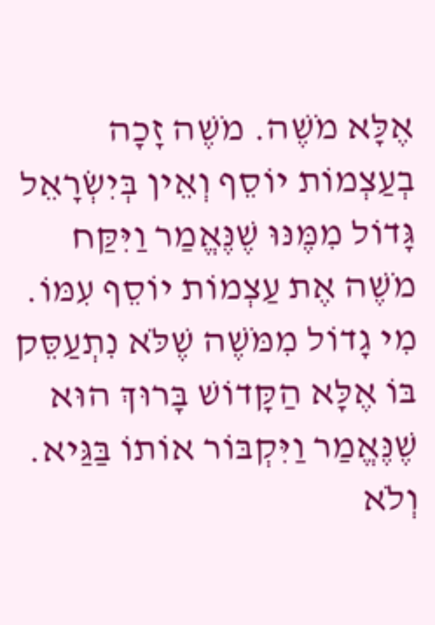אֶלָּא מֹשֶׁה. מֹשֶׁה זָכָה בְעַצְמוֹת יוֹסֵף וְאֵין בְּיִשְׂרָאֵל גָּדוֹל מִמֶּנּוּ שֶׁנֶּאֱמַר וַיִּקַּח מֹשֶׁה אֶת עַצְמוֹת יוֹסֵף עִמּוֹ. מִי גָדוֹל מִמֹּשֶׁה שֶׁלֹּא נִתְעַסֵּק בּוֹ אֶלָּא הַקָּדוֹשׁ בָּרוּךְ הוּא שֶׁנֶּאֱמַר וַיִּקְבּוֹר אוֹתוֹ בַּגַּיא. וְלֹא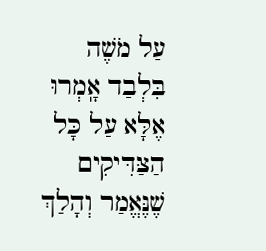עַל מֹשֶׁה בִּלְבַד אָֽמְרוּ אֶלָּא עַל כָּל הַצַּדִּיקִים שֶׁנֶּאֱמַר וְהָלַךְ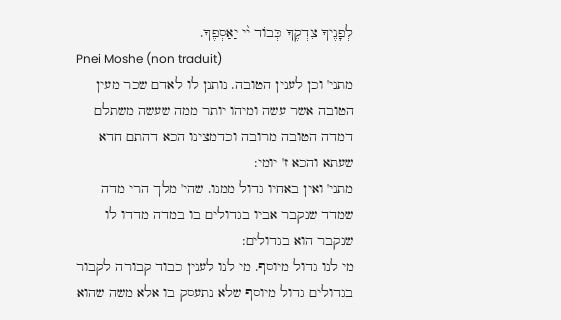לְפָנֶיךָ צִדְקֶךָ כְּבוֹד י֨י יַאַסְפֶךָ.
Pnei Moshe (non traduit)
מתני' וכן לענין הטובה. נותנן לו לאדם שכר מעין הטובה אשר עשה ומיהו יותר ממה שעשה משתלם דמדה הטובה מרובה וכדמצינו הכא דהתם חדא שעתא והכא ז' יומי:
מתני' ואין באחיו גדול ממנו. שהי' מלך הרי מדה שמדד שנקבר אביו בגדולים בו במדה מדדו לו שנקבר הוא בגדולים:
מי לנו גדול מיוסף. מי לנו לענין כבוד קבורה לקבור בגדולים גדול מיוסף שלא נתעסק בו אלא משה שהוא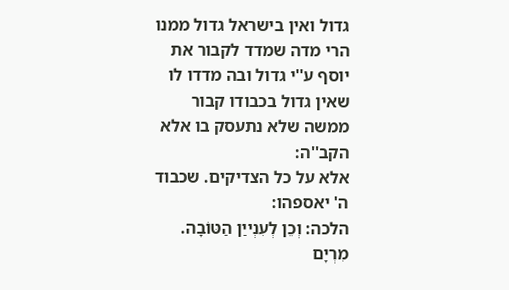גדול ואין בישראל גדול ממנו הרי מדה שמדד לקבור את יוסף ע''י גדול ובה מדדו לו שאין גדול בכבודו קבור ממשה שלא נתעסק בו אלא הקב''ה:
אלא על כל הצדיקים. שכבוד ה' יאספהו:
הלכה: וְכֵן לְעִנְייַן הַטּוֹבָה. מִרְיָם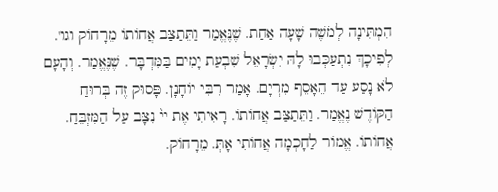הִמְתִּינָה לְמֹשֶׁה שָׁעָה אַחַת. שֶׁנֶּאֱמַר וַתֵּתַצַּב אֲחוֹתוֹ מֵרָחוֹק וגו'. לְפִיכָךְ נִתְעַכְּבוּ לָהּ יִשְׂרָאֵל שִׁבְעַת יָמִים בַּמִּדְבָּר. שֶׁנֶּאֱמַר. וְהָעָם לֹא נָסַע עַד הֵאָסֵף מִרְיָם. אָמַר רִבִּי יוֹחָנָן. פָּסוּק זֶה בְּרוּחַ הַקּוֹדֶשׁ נֶאֱמַר. וַתֵּתַצַּב אֲחוֹתוֹ. רָאִיתִי אֶת יי֨ נִצָּב עַל הַמִּזְבֵּחַ. אֲחוֹתוֹ. אֱמוֹר לַחָכְמָה אֲחוֹתִי אָתְּ. מֵרָחוֹק.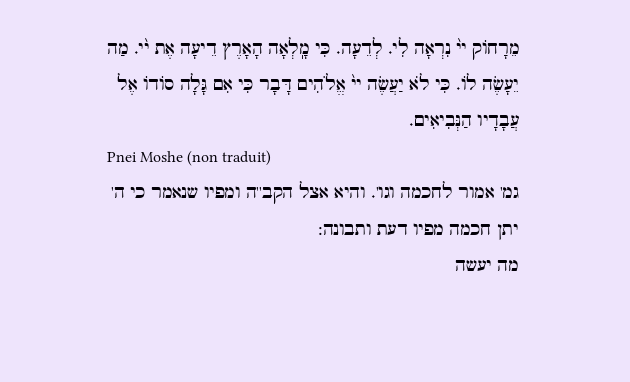מֵרָחוֹק יי֨ נִרְאָה לִי. לְדֵעָה. כִּי מָֽלְאָה הָאָרֶץ דֵיעָה אֶת י֨י. מַה יֵעָשֶׂה לוֹ. כִּי לֹא יַעֲשֶׂה יי֨ אֱלֹהִים דָּבָר כִּי אִם גָּלָה סוֹדוֹ אֶל עֲבָדָיו הַנְּבִיאִים.
Pnei Moshe (non traduit)
גמ' אמור לחכמה וגו'. והיא אצל הקב''ה ומפיו שנאמר כי ה' יתן חכמה מפיו דעת ותבונה:
מה יעשה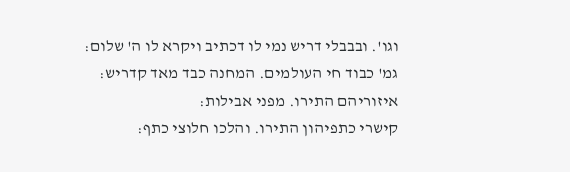וגו'. ובבבלי דריש נמי לו דכתיב ויקרא לו ה' שלום:
גמ' כבוד חי העולמים. המחנה כבד מאד קדריש:
איזוריהם התירו. מפני אבילות:
קישרי כתפיהון התירו. והלכו חלוצי כתף: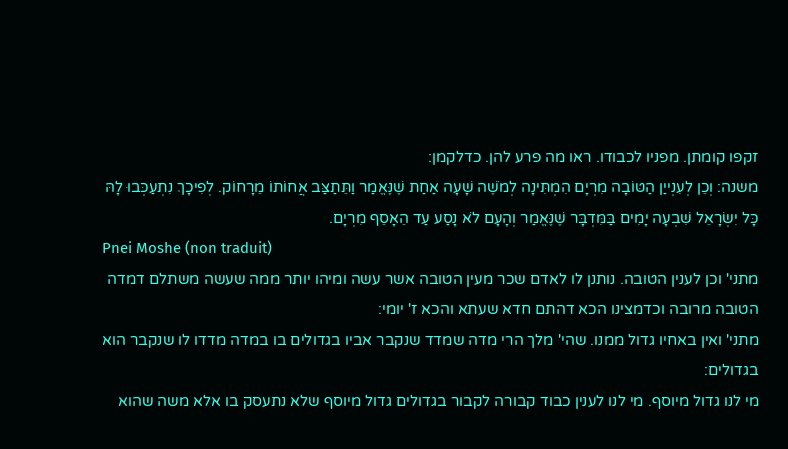זקפו קומתן. מפניו לכבודו. ראו מה פרע להן. כדלקמן:
משנה: וְכֵן לְעִנְייַן הַטּוֹבָה מִרְיָם הִמְתִּינָה לְמֹשֶׁה שָׁעָה אַחַת שֶׁנֶּאֱמַר וַתֵּתַצַּב אֲחוֹתוֹ מֵרָחוֹק. לְפִיכָךְ נִתְעַכְּבוּ לָהּ כָּל יִשְׂרָאֵל שִׁבְעָה יָמִים בַּמִּדְבָּר שֶׁנֶּאֱמַר וְהָעָם לֹא נָסַע עַד הֵאָסֵף מִרְיָם.
Pnei Moshe (non traduit)
מתני' וכן לענין הטובה. נותנן לו לאדם שכר מעין הטובה אשר עשה ומיהו יותר ממה שעשה משתלם דמדה הטובה מרובה וכדמצינו הכא דהתם חדא שעתא והכא ז' יומי:
מתני' ואין באחיו גדול ממנו. שהי' מלך הרי מדה שמדד שנקבר אביו בגדולים בו במדה מדדו לו שנקבר הוא בגדולים:
מי לנו גדול מיוסף. מי לנו לענין כבוד קבורה לקבור בגדולים גדול מיוסף שלא נתעסק בו אלא משה שהוא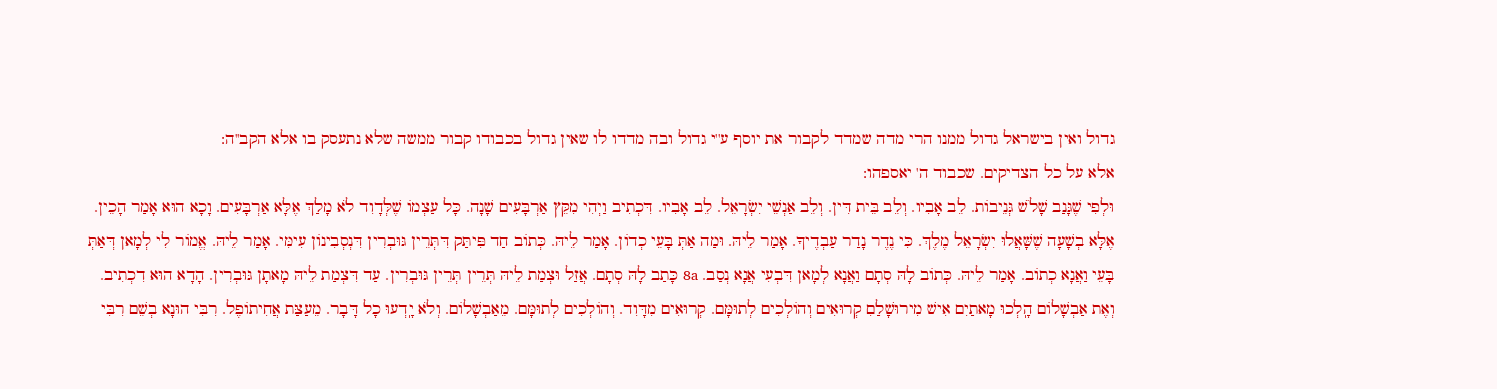גדול ואין בישראל גדול ממנו הרי מדה שמדד לקבור את יוסף ע''י גדול ובה מדדו לו שאין גדול בכבודו קבור ממשה שלא נתעסק בו אלא הקב''ה:
אלא על כל הצדיקים. שכבוד ה' יאספהו:
וּלְפִי שֶׁגָּנַב שָׁלֹשׁ גְּנֵיבוֹת. לֵב אָבִיו. וְלֵב בֵּית דִּין. וְלֵב אַנְשֵׁי יִשְׂרָאֵל. לֵב אָבִיו. דִּכְתִיב וַיְהִי מִקֵּץ אַרְבָּעִים שָׁנָה. כָּל עַצְמוֹ שֶׁלְּדָוִד לֹא מָלַךְ אֶלָּא אַרְבָּעִים. וָכָא הוּא אָמַר הָכֵין. אֶלָּא בְשָׁעָה שֶׁשָּׁאֲלוּ יִשְׂרָאֵל מֶלֶךְ. כִּי נֶדֶר נָדַר עַבְדֶיךָ. אָמַר לֵיהּ. וּמַה אַתְּ בָּעֵי כְדוֹן. אָמַר לֵיהּ. כְּתוֹב חַד פִּיתַּק דִּתְּרֵין גּוּבְרִין דִּנְסְבִינוֹן עִימִּי. אָמַר לֵיהּ. אֱמוֹר לִי לְמָאן דְּאַתְּ בָּעֵי וַאֲנָא כְתוֹב. אָמַר לֵיהּ. כְּתוֹב לָהּ סְתָם וַאֲנָא לְמָאן דִּבְעִי אֲנָא נְסַב. 8a כָּתַב לָהּ סְתָם. אֲזַל וּצְמַת לֵיהּ תְּרֵין תְּרֵין גּוּבְרִין. עַד דִּצְמַת לֵיהּ מָאתָן גּוּבְרִין. הָדָא הוּא דִכְתִיב. וְאֶת אַבְשָׁלוֹם הָֽלְכוּ מָאתַיִם אִישׁ מִירוּשָׁלַםִ קְרוּאִים וְהוֹלְכִים לְתוּמָּם. קְרוּאִים מִדָּוִד. וְהוֹלְכִים לְתוּמָּם. מֵאַבְשָׁלוֹם. וְלֹא יָֽדְעוּ כָל דָּבָר. מֵעַצַּת אֲחִיתוֹפֶל. רִבִּי הוּנָא בְשֵׁם רִבִּי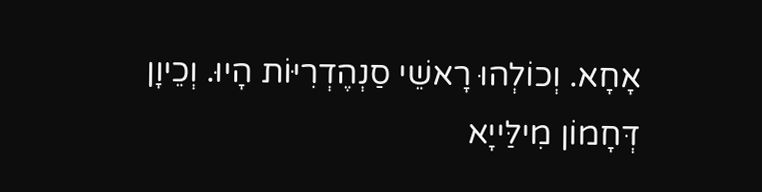אָחָא. וְכוֹלְהוּ רָאשֵׁי סַנְהֶדְרִיּוֹת הָיוּ. וְכֵיוָן דְּחָמוֹן מִילַּייָא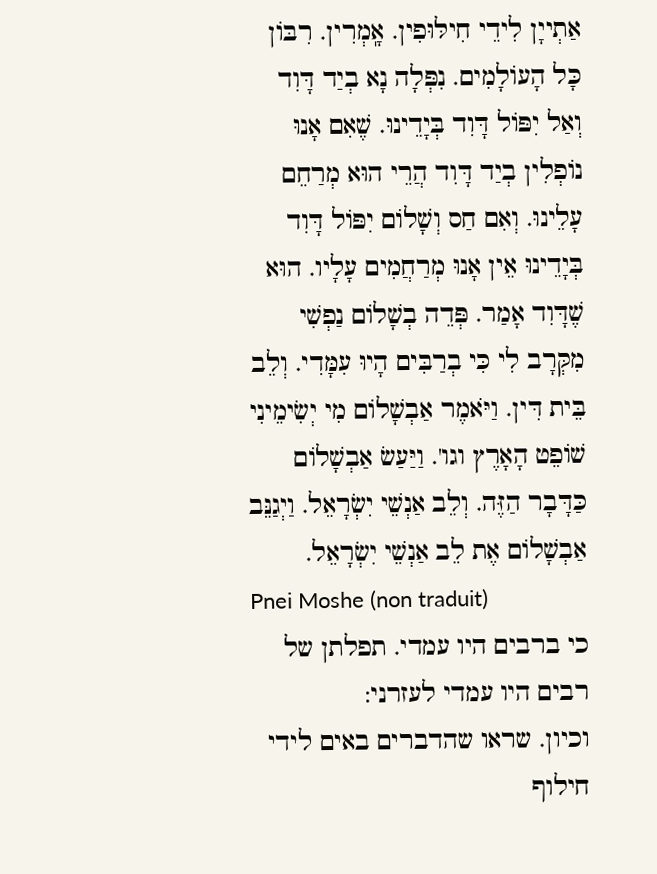אַתְייָן לִידֵי חִילּוּפִין. אָֽמְרִין. רִבּוֹן כָּל הָעוֹלָמִים. נִפְּלָה נָא בְיַד דָּוִד וְאַל יִפּוֹל דָּוִד בְּיָדֵינוּ. שֶׁאִם אָנוּ נוֹפְלִין בְיַד דָּוִד הֲרֵי הוּא מְרַחֵם עָלֵינוּ. וְאִם חַס וְשָׁלוֹם יִפּוֹל דָּוִד בְּיָדֵינוּ אֵין אָנוּ מְרַחֲמִים עָלָיו. הוּא שֶׁדָּוִד אָמַר. פְּדֵה בְשָׁלוֹם נַפְשִׁי מִקְּרָב לִי כִּי בְרַבִּים הָיוּ עִמָּדִי. וְלֵב בֵּית דִּין. וַיֹּאמֶר אַבְשָׁלוֹם מִי יְשִׂימֵינִי שׁוֹפֵט הָאָרֶץ וגו'. וַיַּעַשׂ אַבְשָׁלוֹם כַּדָּבָר הַזֶּה. וְלֵב אַנְשֵׁי יִשְׂרָאֵל. וַיְגַנֵּב אַבְשָׁלוֹם אֶת לֵב אַנְשֵׁי יִשְׂרָאֵל.
Pnei Moshe (non traduit)
כי ברבים היו עמדי. תפלתן של רבים היו עמדי לעזרני:
וכיון. שראו שהדברים באים לידי חילוף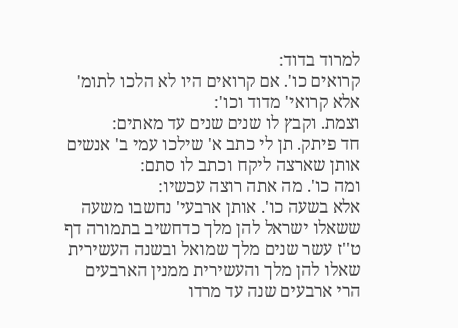למרוד בדוד:
קרואים כו'. אם קרואים היו לא הלכו לתומ' אלא קרואי' מדוד וכו':
וצמת. וקבץ לו שנים שנים עד מאתים:
חד פיתק. תן לי כתב א' שילכו עמי ב' אנשים אותן שארצה ליקח וכתב לו סתם:
ומה כו'. מה אתה רוצה עכשיו:
אלא בשעה כו'. אותן ארבעי' נחשבו משעה ששאלו ישראל להן מלך כדחשיב בתמורה דף ט''ז עשר שנים מלך שמואל ובשנה העשירית שאלו להן מלך והעשירית ממנין הארבעים הרי ארבעים שנה עד מרדו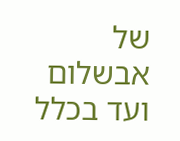של אבשלום ועד בכלל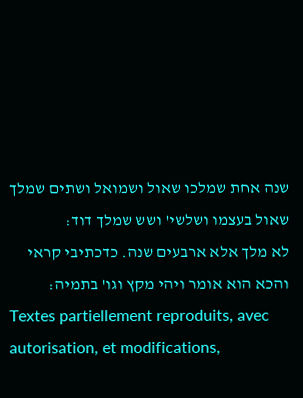שנה אחת שמלכו שאול ושמואל ושתים שמלך שאול בעצמו ושלשי' ושש שמלך דוד:
לא מלך אלא ארבעים שנה. כדכתיבי קראי והכא הוא אומר ויהי מקץ וגו' בתמיה:
Textes partiellement reproduits, avec autorisation, et modifications,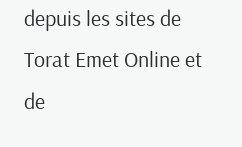depuis les sites de Torat Emet Online et de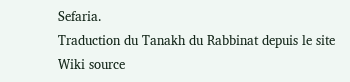Sefaria.
Traduction du Tanakh du Rabbinat depuis le site Wiki source